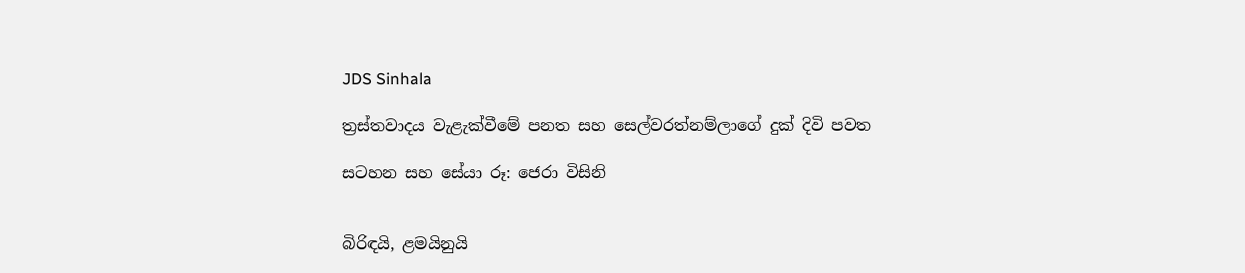JDS Sinhala

ත්‍රස්තවාදය වැළැක්වීමේ පනත සහ සෙල්වරත්නම්ලාගේ දුක් දිවි පවත

සටහන සහ සේයා රූ: ජෙරා විසිනි


බිරිඳයි, ළමයිනුයි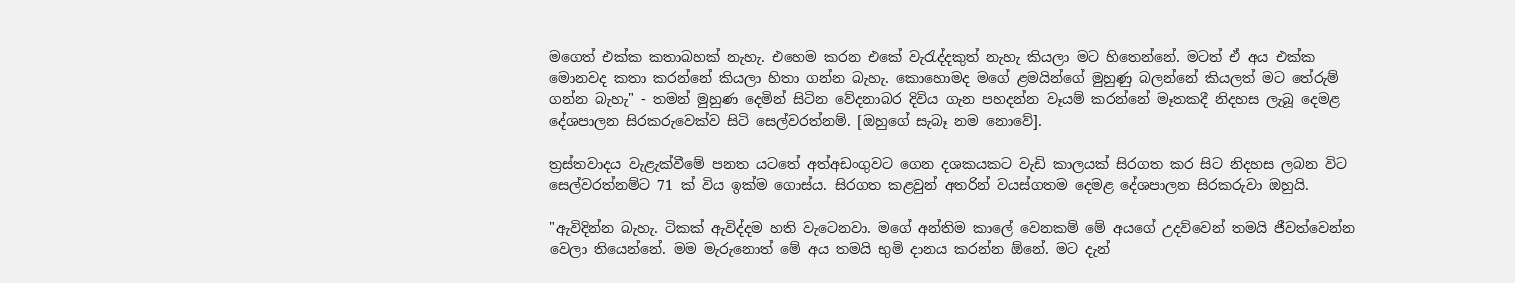මගෙත් එක්ක කතාබහක් නැහැ. එහෙම කරන එකේ වැරැද්දකුත් නැහැ කියලා මට හිතෙන්නේ. මටත් ඒ අය එක්ක මොනවද කතා කරන්නේ කියලා හිතා ගන්න බැහැ. කොහොමද මගේ ළමයින්ගේ මුහුණු බලන්නේ කියලත් මට තේරුම් ගන්න බැහැ" - තමන් මුහුණ දෙමින් සිටින වේදනාබර දිවිය ගැන පහදන්න වෑයම් කරන්නේ මෑතකදී නිදහස ලැබූ දෙමළ දේශපාලන සිරකරුවෙක්ව සිටි සෙල්වරත්නම්. [ඔහුගේ සැබෑ නම නොවේ].

ත්‍රස්තවාදය වැළැක්වීමේ පනත යටතේ අත්අඩංගුවට ගෙන දශකයකට වැඩි කාලයක් සිරගත කර සිට නිදහස ලබන විට සෙල්වරත්නම්ට 71 ක් විය ඉක්ම ගොස්ය. සිරගත කළවුන් අතරින් වයස්ගතම දෙමළ දේශපාලන සිරකරුවා ඔහුයි.

"ඇවිදින්න බැහැ. ටිකක් ඇවිද්දම හති වැටෙනවා. මගේ අන්තිම කාලේ වෙනකම් මේ අයගේ උදව්වෙන් තමයි ජීවත්වෙන්න වෙලා තියෙන්නේ. මම මැරුනොත් මේ අය තමයි භුමි දානය කරන්න ඕනේ. මට දැන්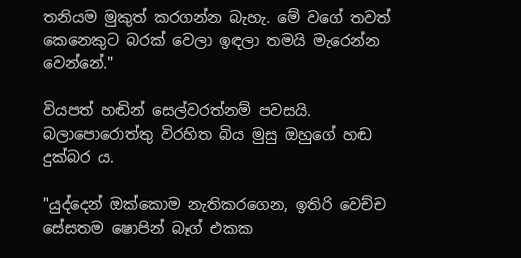තනියම මුකුත් කරගන්න බැහැ. මේ වගේ තවත් කෙනෙකුට බරක් වෙලා ඉඳලා තමයි මැරෙන්න වෙන්නේ."

වියපත් හඬින් සෙල්වරත්නම් පවසයි. බලාපොරොත්තු විරහිත බිය මුසු ඔහුගේ හඬ දුක්බර ය.

"යුද්දෙන් ඔක්කොම නැතිකරගෙන, ඉතිරි වෙච්ච සේසතම ෂොපින් බෑග් එකක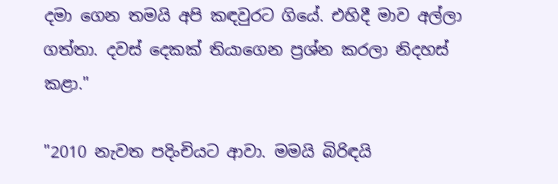දමා ගෙන තමයි අපි කඳවුරට ගියේ. එහිදී මාව අල්ලා ගත්තා. දවස් දෙකක් තියාගෙන ප්‍රශ්න කරලා නිදහස් කළා."

"2010 නැවත පදිංචියට ආවා. මමයි බිරිඳයි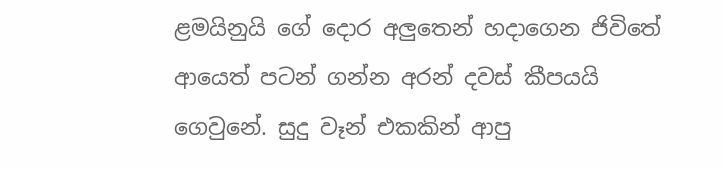ළමයිනුයි ගේ දොර අලුතෙන් හදාගෙන ජිවිතේ ආයෙත් පටන් ගන්න අරන් දවස් කීපයයි ගෙවුනේ. සුදු වෑන් එකකින් ආපු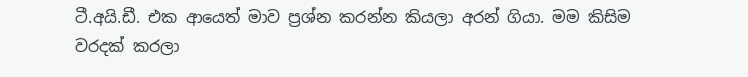ටී.අයි.ඩී. එක ආයෙත් මාව ප්‍රශ්න කරන්න කියලා අරන් ගියා. මම කිසිම වරදක් කරලා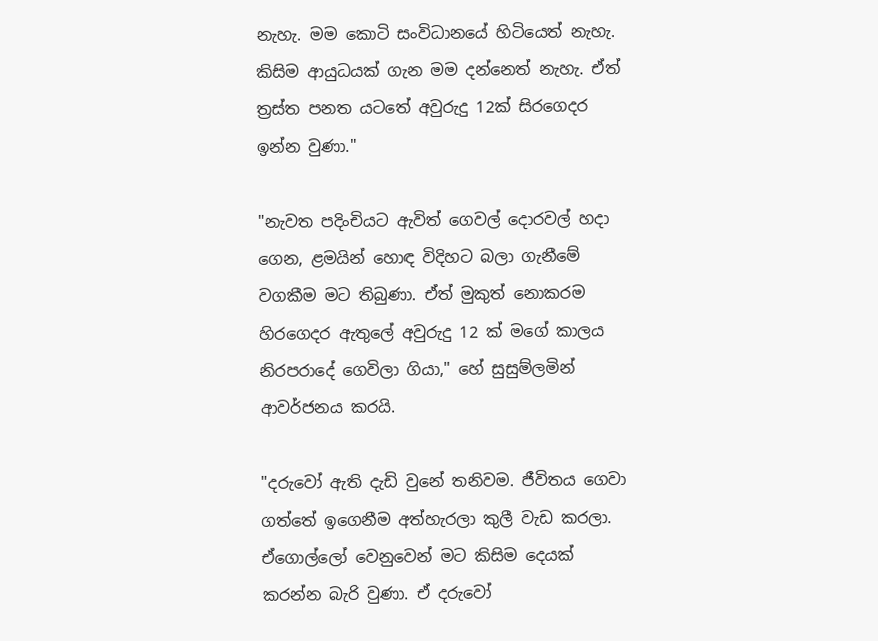නැහැ. මම කොටි සංවිධානයේ හිටියෙත් නැහැ. කිසිම ආයුධයක් ගැන මම දන්නෙත් නැහැ. ඒත් ත්‍රස්ත පනත යටතේ අවුරුදු 12ක් සිරගෙදර ඉන්න වුණා."

"නැවත පදිංචියට ඇවිත් ගෙවල් දොරවල් හදා ගෙන, ළමයින් හොඳ විදිහට බලා ගැනීමේ වගකීම මට තිබුණා. ඒත් මුකුත් නොකරම හිරගෙදර ඇතුලේ අවුරුදු 12 ක් මගේ කාලය නිරපරාදේ ගෙවිලා ගියා," හේ සුසුම්ලමින් ආවර්ජනය කරයි.

"දරුවෝ ඇති දැඩි වුනේ තනිවම. ජීවිතය ගෙවා ගත්තේ ඉගෙනීම අත්හැරලා කුලී වැඩ කරලා. ඒගොල්ලෝ වෙනුවෙන් මට කිසිම දෙයක් කරන්න බැරි වුණා. ඒ දරුවෝ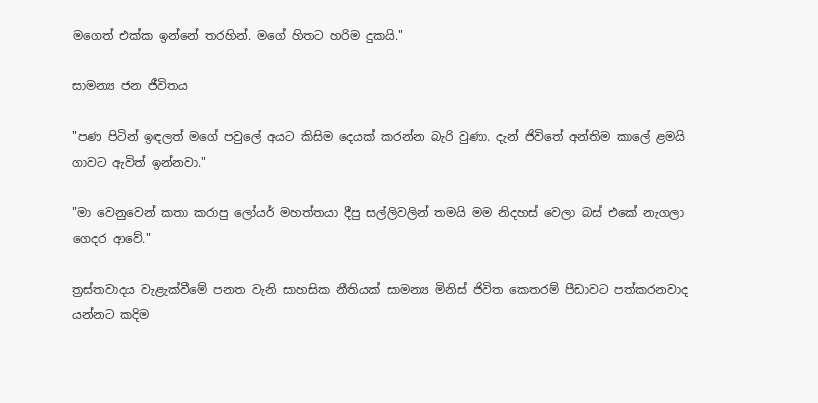මගෙත් එක්ක ඉන්නේ තරහින්. මගේ හිතට හරිම දුකයි."

සාමන්‍ය ජන ජීවිතය

"පණ පිටින් ඉඳලත් මගේ පවුලේ අයට කිසිම දෙයක් කරන්න බැරි වුණා. දැන් ජිවිතේ අන්තිම කාලේ ළමයි ගාවට ඇවිත් ඉන්නවා."

"මා වෙනුවෙන් කතා කරාපු ලෝයර් මහත්තයා දීපු සල්ලිවලින් තමයි මම නිදහස් වෙලා බස් එකේ නැගලා ගෙදර ආවේ."

ත්‍රස්තවාදය වැළැක්වීමේ පනත වැනි සාහසික නීතියක් සාමන්‍ය මිනිස් ජිවිත කෙතරම් පීඩාවට පත්කරනවාද යන්නට කදිම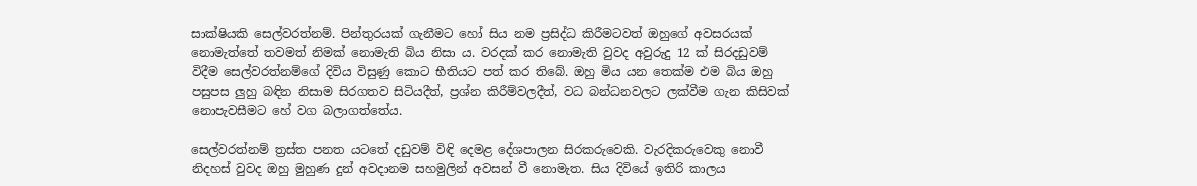සාක්ෂියකි සෙල්වරත්නම්. පින්තුරයක් ගැනීමට හෝ සිය නම ප්‍රසිද්ධ කිරීමටවත් ඔහුගේ අවසරයක් නොමැත්තේ තවමත් නිමක් නොමැති බිය නිසා ය. වරදක් කර නොමැති වුවද අවුරුදු 12 ක් සිරදඩුවම් විදීම සෙල්වරත්නම්ගේ දිවිය විසුණු කොට භීතියට පත් කර තිබේ. ඔහු මිය යන තෙක්ම එම බිය ඔහු පසුපස ලුහු බඳින නිසාම සිරගතව සිටියදීත්, ප්‍රශ්න කිරීම්වලදීත්, වධ බන්ධනවලට ලක්වීම ගැන කිසිවක් නොපැවසීමට හේ වග බලාගත්තේය.

සෙල්වරත්නම් ත්‍රස්ත පනත යටතේ දඩුවම් විඳි දෙමළ දේශපාලන සිරකරුවෙකි. වැරදිකරුවෙකු නොවී නිදහස් වුවද ඔහු මුහුණ දුන් අවදානම සහමුලින් අවසන් වී නොමැත. සිය දිවියේ ඉතිරි කාලය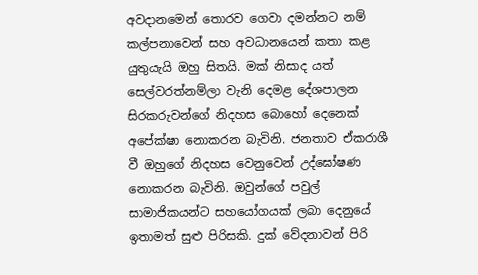අවදානමෙන් තොරව ගෙවා දමන්නට නම් කල්පනාවෙන් සහ අවධානයෙන් කතා කළ යුතුයැයි ඔහු සිතයි. මක් නිසාද යත් සෙල්වරත්නම්ලා වැනි දෙමළ දේශපාලන සිරකරුවන්ගේ නිදහස බොහෝ දෙනෙක් අපේක්ෂා නොකරන බැවිනි. ජනතාව ඒකරාශී වී ඔහුගේ නිදහස වෙනුවෙන් උද්ඝෝෂණ නොකරන බැවිනි. ඔවුන්ගේ පවුල් සාමාජිකයන්ට සහයෝගයක් ලබා දෙනුයේ ඉතාමත් සුළු පිරිසකි. දුක් වේදනාවන් පිරි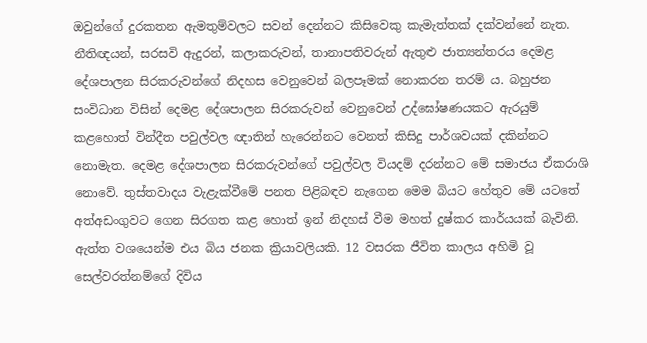ඔවුන්ගේ දුරකතන ඇමතුම්වලට සවන් දෙන්නට කිසිවෙකු කැමැත්තක් දක්වන්නේ නැත. නීතිඥයන්, සරසවි ඇදුරන්, කලාකරුවන්, තානාපතිවරුන් ඇතුළු ජාත්‍යන්තරය දෙමළ දේශපාලන සිරකරුවන්ගේ නිදහස වෙනුවෙන් බලපෑමක් නොකරන තරම් ය. බහුජන සංවිධාන විසින් දෙමළ දේශපාලන සිරකරුවන් වෙනුවෙන් උද්ඝෝෂණයකට ඇරයුම් කළහොත් වින්දීත පවුල්වල ඥාතින් හැරෙන්නට වෙනත් කිසිදු පාර්ශවයක් දකින්නට නොමැත. දෙමළ දේශපාලන සිරකරුවන්ගේ පවුල්වල වියදම් දරන්නට මේ සමාජය ඒකරාශි නොවේ. තුස්තවාදය වැළැක්වීමේ පනත පිළිබඳව නැගෙන මෙම බියට හේතුව මේ යටතේ අත්අඩංගුවට ගෙන සිරගත කළ හොත් ඉන් නිදහස් වීම මහත් දුෂ්කර කාර්යයක් බැවිනි. ඇත්ත වශයෙන්ම එය බිය ජනක ක්‍රියාවලියකි. 12 වසරක ජීවිත කාලය අහිමි වූ සෙල්වරත්නම්ගේ දිවිය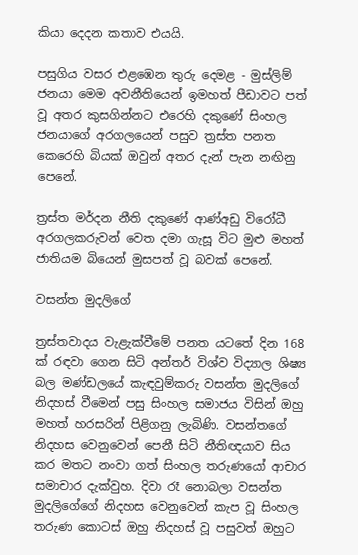කියා දෙදන කතාව එයයි.

පසුගිය වසර එළඹෙන තුරු දෙමළ - මුස්ලිම් ජනයා මෙම අවනීතියෙන් ඉමහත් පීඩාවට පත් වූ අතර කුසගින්නට එරෙහි දකුණේ සිංහල ජනයාගේ අරගලයෙන් පසුව ත්‍රස්ත පනත කෙරෙහි බියක් ඔවුන් අතර දැන් පැන නඟිනු පෙනේ.

ත්‍රස්ත මර්දන නීති දකුණේ ආණ්අඩු විරෝධී අරගලකරුවන් වෙත දමා ගැසූ විට මුළු මහත් ජාතියම බියෙන් මුසපත් වූ බවක් පෙනේ.

වසන්ත මුදලිගේ

ත්‍රස්තවාදය වැළැක්වීමේ පනත යටතේ දින 168 ක් රඳවා ගෙන සිටි අන්තර් විශ්ව විද්‍යාල ශිෂ්‍ය බල මණ්ඩලයේ කැඳවුම්කරු වසන්ත මුදලිගේ නිදහස් වීමෙන් පසු සිංහල සමාජය විසින් ඔහු මහත් හරසරින් පිළිගනු ලැබිණි. වසන්තගේ නිදහස වෙනුවෙන් පෙනී සිටි නීතිඥයාව සිය කර මතට නංවා ගත් සිංහල තරුණයෝ ආචාර සමාචාර දැක්වුහ. දිවා රෑ නොබලා වසන්ත මුදලිගේගේ නිදහස වෙනුවෙන් කැප වූ සිංහල තරුණ කොටස් ඔහු නිදහස් වූ පසුවත් ඔහුට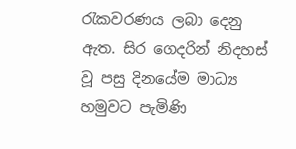රැකවරණය ලබා දෙනු ඇත. සිර ගෙදරින් නිදහස් වූ පසු දිනයේම මාධ්‍ය හමුවට පැමිණි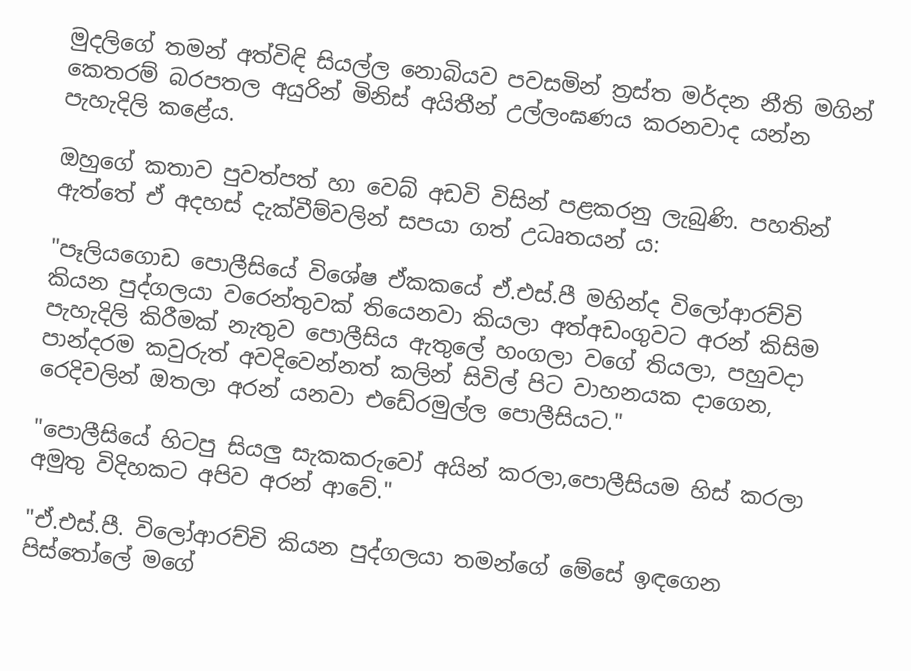මුදලිගේ තමන් අත්විඳි සියල්ල නොබියව පවසමින් ත්‍රස්ත මර්දන නීති මගින් කෙතරම් බරපතල අයුරින් මිනිස් අයිතීන් උල්ලංඝණය කරනවාද යන්න පැහැදිලි කළේය.

ඔහුගේ කතාව පුවත්පත් හා වෙබ් අඩවි විසින් පළකරනු ලැබුණි. පහතින් ඇත්තේ ඒ අදහස් දැක්වීම්වලින් සපයා ගත් උධෘතයන් ය:

"පෑලියගොඩ පොලීසියේ විශේෂ ඒකකයේ ඒ.එස්.පී මහින්ද විලෝආරච්චි කියන පුද්ගලයා වරෙන්තුවක් තියෙනවා කියලා අත්අඩංගුවට අරන් කිසිම පැහැදිලි කිරීමක් නැතුව පොලීසිය ඇතුලේ හංගලා වගේ තියලා, පහුවදා පාන්දරම කවුරුත් අවදිවෙන්නත් කලින් සිවිල් පිට වාහනයක දාගෙන, රෙදිවලින් ඔතලා අරන් යනවා එඩේරමුල්ල පොලීසියට."

"පොලීසියේ හිටපු සියලු සැකකරුවෝ අයින් කරලා,පොලීසියම හිස් කරලා අමුතු විදිහකට අපිව අරන් ආවේ."

"ඒ.එස්.පී. විලෝආරච්චි කියන පුද්ගලයා තමන්ගේ මේසේ ඉඳගෙන පිස්තෝලේ මගේ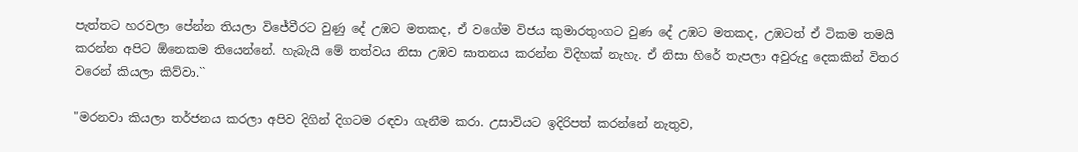පැත්තට හරවලා පේන්න තියලා විජේවීරට වුණු දේ උඹට මතකද, ඒ වගේම විජය කුමාරතුංගට වුණ දේ උඹට මතකද, උඹටත් ඒ ටිකම තමයි කරන්න අපිට ඕනෙකම තියෙන්නේ. හැබැයි මේ තත්වය නිසා උඹව ඝාතනය කරන්න විදිහක් නැහැ. ඒ නිසා හිරේ තැපලා අවුරුදු දෙකකින් විතර වරෙන් කියලා කිව්වා.``

"මරනවා කියලා තර්ජනය කරලා අපිව දිගින් දිගටම රඳවා ගැනීම කරා. උසාවියට ඉදිරිපත් කරන්නේ නැතුව,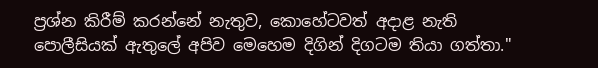ප්‍රශ්න කිරීම් කරන්නේ නැතුව, කොහේටවත් අදාළ නැති පොලීසියක් ඇතුලේ අපිව මෙහෙම දිගින් දිගටම තියා ගත්තා."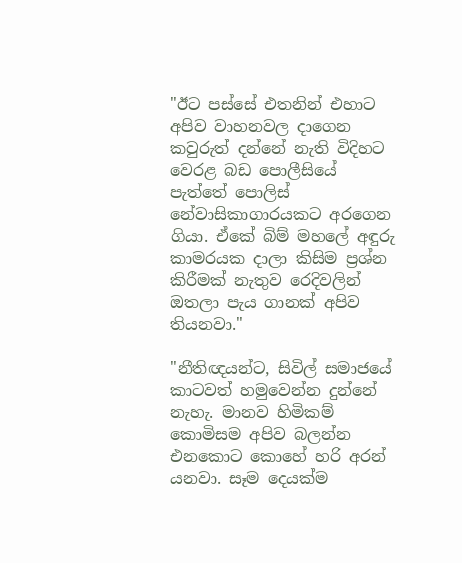"ඊට පස්සේ එතනින් එහාට අපිව වාහනවල දාගෙන කවුරුත් දන්නේ නැති විදිහට වෙරළ බඩ පොලීසියේ පැත්තේ පොලිස් නේවාසිකාගාරයකට අරගෙන ගියා. ඒකේ බිම් මහලේ අඳුරු කාමරයක දාලා කිසිම ප්‍රශ්න කිරීමක් නැතුව රෙදිවලින් ඔතලා පැය ගානක් අපිව තියනවා."

"නීතිඥයන්ට, සිවිල් සමාජයේ කාටවත් හමුවෙන්න දුන්නේ නැහැ. මානව හිමිකම් කොමිසම අපිව බලන්න එනකොට කොහේ හරි අරන් යනවා. සෑම දෙයක්ම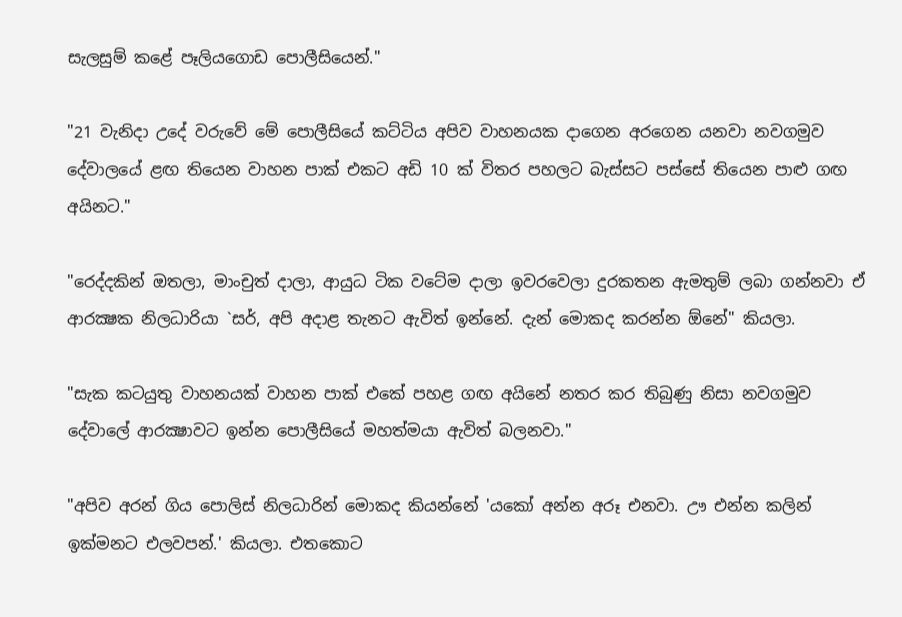සැලසුම් කළේ පෑලියගොඩ පොලීසියෙන්."

"21 වැනිදා උදේ වරුවේ මේ පොලීසියේ කට්ටිය අපිව වාහනයක දාගෙන අරගෙන යනවා නවගමුව දේවාලයේ ළඟ තියෙන වාහන පාක් එකට අඩි 10 ක් විතර පහලට බැස්සට පස්සේ තියෙන පාළු ගඟ අයිනට."

"රෙද්දකින් ඔතලා, මාංචුත් දාලා, ආයුධ ටික වටේම දාලා ඉවරවෙලා දුරකතන ඇමතුම් ලබා ගන්නවා ඒ ආරක්‍ෂක නිලධාරියා `සර්, අපි අදාළ තැනට ඇවිත් ඉන්නේ. දැන් මොකද කරන්න ඕනේ" කියලා.

"සැක කටයුතු වාහනයක් වාහන පාක් එකේ පහළ ගඟ අයිනේ නතර කර තිබුණු නිසා නවගමුව දේවාලේ ආරක්‍ෂාවට ඉන්න පොලීසියේ මහත්මයා ඇවිත් බලනවා."

"අපිව අරන් ගිය පොලිස් නිලධාරින් මොකද කියන්නේ 'යකෝ අන්න අරූ එනවා. ඌ එන්න කලින් ඉක්මනට එලවපන්.' කියලා. එතකොට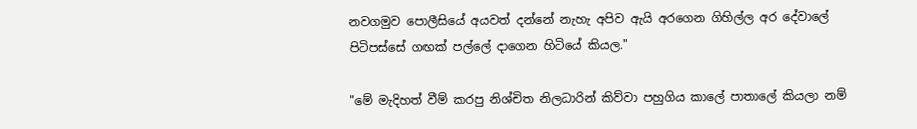නවගමුව පොලීසියේ අයවත් දන්නේ නැහැ අපිව ඇයි අරගෙන ගිහිල්ල අර දේවාලේ පිටිපස්සේ ගඟක් පල්ලේ දාගෙන හිටියේ කියල."

"මේ මැදිහත් වීම් කරපු නිශ්චිත නිලධාරින් කිව්වා පහුගිය කාලේ පාතාලේ කියලා නම්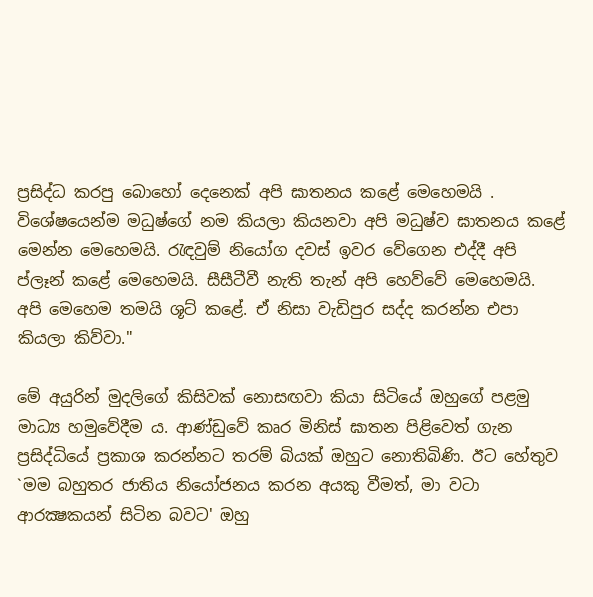ප්‍රසිද්ධ කරපු බොහෝ දෙනෙක් අපි ඝාතනය කළේ මෙහෙමයි . විශේෂයෙන්ම මධුෂ්ගේ නම කියලා කියනවා අපි මධුෂ්ව ඝාතනය කළේ මෙන්න මෙහෙමයි. රැඳවුම් නියෝග දවස් ඉවර වේගෙන එද්දී අපි ප්ලෑන් කළේ මෙහෙමයි. සීසීටීවී නැති තැන් අපි හෙව්වේ මෙහෙමයි. අපි මෙහෙම තමයි ශූට් කළේ. ඒ නිසා වැඩිපුර සද්ද කරන්න එපා කියලා කිව්වා."

මේ අයුරින් මුදලිගේ කිසිවක් නොසඟවා කියා සිටියේ ඔහුගේ පළමු මාධ්‍ය හමුවේදීම ය. ආණ්ඩුවේ කෘර මිනිස් ඝාතන පිළිවෙත් ගැන ප්‍රසිද්ධියේ ප්‍රකාශ කරන්නට තරම් බියක් ඔහුට නොතිබිණි. ඊට හේතුව `මම බහුතර ජාතිය නියෝජනය කරන අයකු වීමත්, මා වටා ආරක්‍ෂකයන් සිටින බවට' ඔහු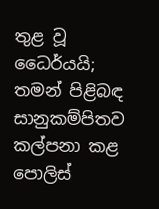තුළ වූ ධෛර්යයි; තමන් පිළිබඳ සානුකම්පිතව කල්පනා කළ පොලිස්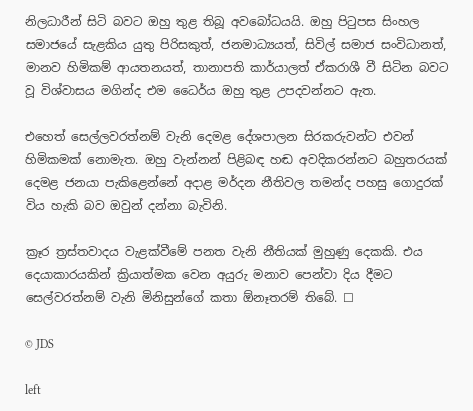නිලධාරීන් සිටි බවට ඔහු තුළ තිබූ අවබෝධයයි. ඔහු පිටුපස සිංහල සමාජයේ සැළකිය යුතු පිරිසකුත්, ජනමාධ්‍යයත්, සිවිල් සමාජ සංවිධානත්, මානව හිමිකම් ආයතනයත්, තානාපති කාර්යාලත් ඒකරාශී වී සිටින බවට වූ විශ්වාසය මගින්ද එම ධෛර්ය ඔහු තුළ උපදවන්නට ඇත.

එහෙත් සෙල්ලවරත්නම් වැනි දෙමළ දේශපාලන සිරකරුවන්ට එවන් හිමිකමක් නොමැත. ඔහු වැන්නන් පිළිබඳ හඬ අවදිකරන්නට බහුතරයක් දෙමළ ජනයා පැකිළෙන්නේ අදාළ මර්දන නීතිවල තමන්ද පහසු ගොදුරක් විය හැකි බව ඔවුන් දන්නා බැවිනි.

ක්‍රෑර ත්‍රස්තවාදය වැළක්වීමේ පනත වැනි නීතියක් මුහුණු දෙකකි. එය දෙයාකාරයකින් ක්‍රියාත්මක වෙන අයුරු මනාව පෙන්වා දිය දීමට සෙල්වරත්නම් වැනි මිනිසුන්ගේ කතා ඕනෑතරම් තිබේ. ☐

© JDS

left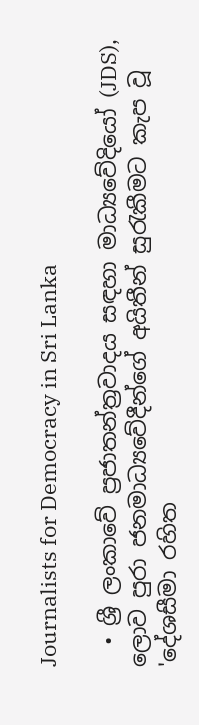Journalists for Democracy in Sri Lanka

  • ශ්‍රී ලංකාවේ ප්‍රජාතන්ත්‍රවාදය සඳහා මාධ්‍යවේදියෝ (JDS), ලොව පුරා ජනමාධ්‍යවේදීන්ගේ අයිතීන් සුරැකීමට කැප වූ 'දේශසීමා රහිත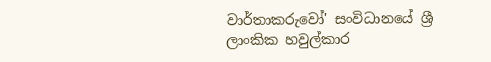වාර්තාකරුවෝ' සංවිධානයේ ශ්‍රී ලාංකික හවුල්කාර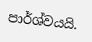පාර්ශ්වයයි.